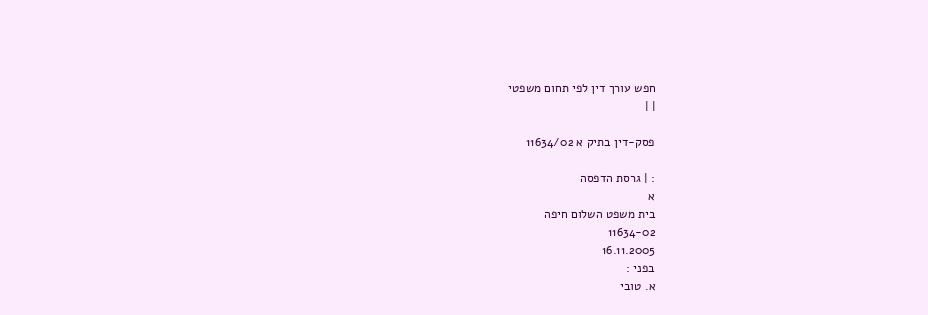חפש עורך דין לפי תחום משפטי
| |

פסק-דין בתיק א 11634/02

: | גרסת הדפסה
א
בית משפט השלום חיפה
11634-02
16.11.2005
בפני :
א. טובי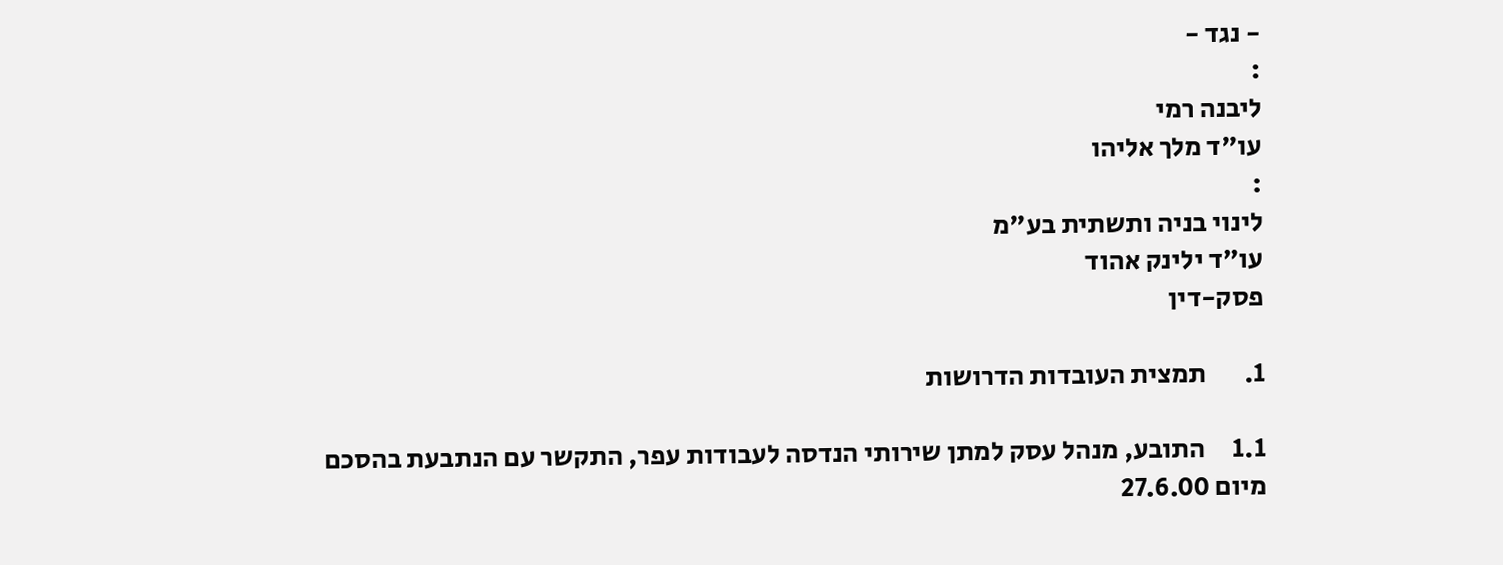- נגד -
:
ליבנה רמי
עו"ד מלך אליהו
:
לינוי בניה ותשתית בע"מ
עו"ד ילינק אהוד
פסק-דין

1.       תמצית העובדות הדרושות

1.1     התובע, מנהל עסק למתן שירותי הנדסה לעבודות עפר, התקשר עם הנתבעת בהסכם מיום 27.6.00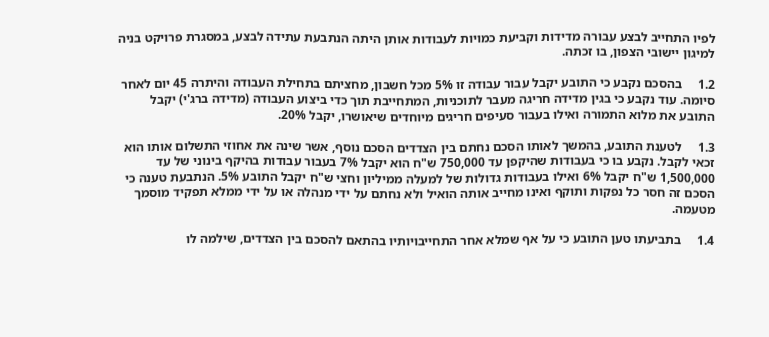לפיו התחייב לבצע עבורה מדידות וקביעת כמויות לעבודות אותן היתה הנתבעת עתידה לבצע, במסגרת פרויקט בניה למיגון יישובי הצפון, בו זכתה.

1.2     בהסכם נקבע כי התובע יקבל עבור עבודה זו 5% מכל חשבון, מחציתם בתחילת העבודה והיתרה 45 יום לאחר סיומה. עוד נקבע כי בגין מדידה חריגה מעבר לתוכניות, המתחייבת תוך כדי ביצוע העבודה (מדידה ברג'י) יקבל התובע את מלוא התמורה ואילו בעבור סעיפים חריגים מיוחדים שיאושרו, יקבל 20%.

1.3     לטענת התובע, בהמשך לאותו הסכם נחתם בין הצדדים הסכם נוסף, אשר שינה את אחוזי התשלום אותו הוא זכאי לקבל. נקבע בו כי בעבודות שהיקפן עד 750,000 ש"ח הוא יקבל 7% בעבור עבודות בהיקף בינוני של עד 1,500,000 ש"ח יקבל 6% ואילו בעבודות גדולות של למעלה ממיליון וחצי ש"ח יקבל התובע 5%. הנתבעת טענה כי הסכם זה חסר כל נפקות ותוקף ואינו מחייב אותה הואיל ולא נחתם על ידי מנהלה או על ידי ממלא תפקיד מוסמך מטעמה.

1.4     בתביעתו טען התובע כי על אף שמלא אחר התחייבויותיו בהתאם להסכם בין הצדדים, שילמה לו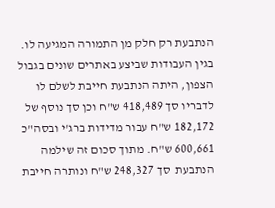הנתבעת רק חלק מן התמורה המגיעה לו. בגין העבודות שביצע באתרים שונים בגבול הצפון, היתה הנתבעת חייבת לשלם לו לדבריו סך 418,489 ש"ח וכן סך נוסף של 182,172 ש"ח עבור מדידות ברג'י ובסה"כ 600,661 ש"ח. מתוך סכום זה שילמה הנתבעת  סך 248,327 ש"ח ונותרה חייבת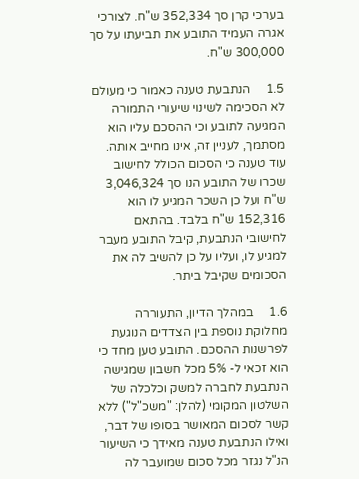בערכי קרן סך 352,334 ש"ח. לצורכי אגרה העמיד התובע את תביעתו על סך 300,000 ש"ח.

1.5     הנתבעת טענה כאמור כי מעולם לא הסכימה לשינוי שיעורי התמורה המגיעה לתובע וכי ההסכם עליו הוא מסתמך, לעניין זה, אינו מחייב אותה. עוד טענה כי הסכום הכולל לחישוב שכרו של התובע הנו סך 3,046,324 ש"ח ועל כן השכר המגיע לו הוא 152,316 ש"ח בלבד. בהתאם לחישובי הנתבעת, קיבל התובע מעבר למגיע לו, ועליו על כן להשיב לה את הסכומים שקיבל ביתר.

1.6     במהלך הדיון, התעוררה מחלוקת נוספת בין הצדדים הנוגעת לפרשנות ההסכם. התובע טען מחד כי הוא זכאי ל- 5% מכל חשבון שמגישה הנתבעת לחברה למשק וכלכלה של השלטון המקומי (להלן: "משכ"ל") ללא קשר לסכום המאושר בסופו של דבר, ואילו הנתבעת טענה מאידך כי השיעור הנ"ל נגזר מכל סכום שמועבר לה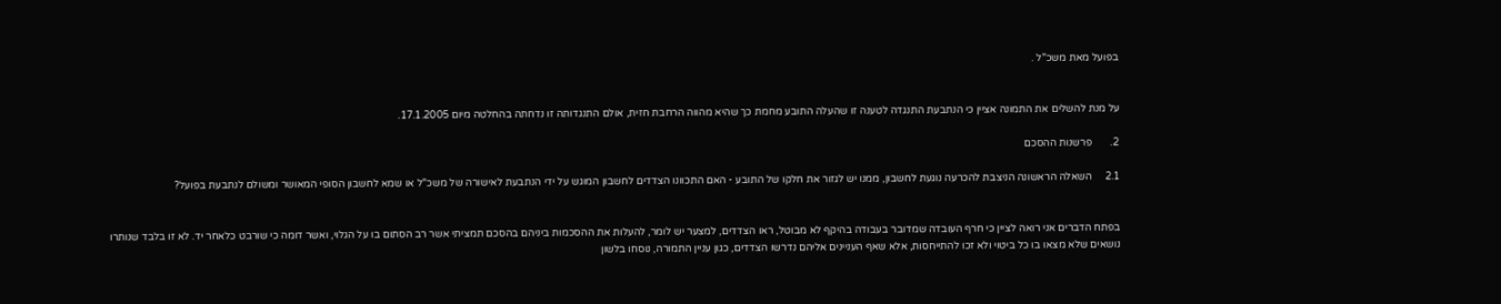בפועל מאת משכ"ל .


על מנת להשלים את התמונה אציין כי הנתבעת התנגדה לטענה זו שהעלה התובע מחמת כך שהיא מהווה הרחבת חזית, אולם התנגדותה זו נדחתה בהחלטה מיום 17.1.2005.

2.       פרשנות ההסכם

2.1     השאלה הראשונה הניצבת להכרעה נוגעת לחשבון, ממנו יש לגזור את חלקו של התובע - האם התכוונו הצדדים לחשבון המוגש על ידי הנתבעת לאישורה של משכ"ל או שמא לחשבון הסופי המאושר ומשולם לנתבעת בפועל?


בפתח הדברים אני רואה לציין כי חרף העובדה שמדובר בעבודה בהיקף לא מבוטל, ראו הצדדים, למצער יש לומר, להעלות את ההסכמות ביניהם בהסכם תמציתי אשר רב הסתום בו על הגלוי, ואשר דומה כי שורבט כלאחר יד. לא זו בלבד שנותרו נושאים שלא מצאו בו כל ביטוי ולא זכו להתייחסות, אלא שאף העניינים אליהם נדרשו הצדדים, כגון עניין התמורה, נוסחו בלשון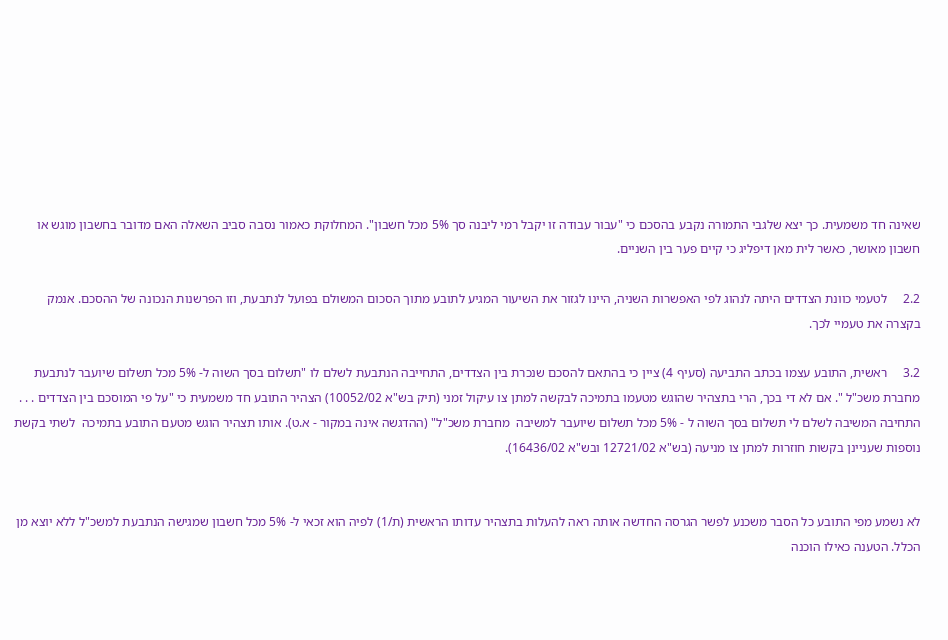שאינה חד משמעית. כך יצא שלגבי התמורה נקבע בהסכם כי "עבור עבודה זו יקבל רמי ליבנה סך 5% מכל חשבון". המחלוקת כאמור נסבה סביב השאלה האם מדובר בחשבון מוגש או חשבון מאושר, כאשר לית מאן דיפליג כי קיים פער בין השניים.

2.2     לטעמי כוונת הצדדים היתה לנהוג לפי האפשרות השניה, היינו לגזור את השיעור המגיע לתובע מתוך הסכום המשולם בפועל לנתבעת, וזו הפרשנות הנכונה של ההסכם. אנמק בקצרה את טעמיי לכך.

3.2     ראשית, התובע עצמו בכתב התביעה (סעיף 4) ציין כי בהתאם להסכם שנכרת בין הצדדים, התחייבה הנתבעת לשלם לו "תשלום בסך השוה ל- 5% מכל תשלום שיועבר לנתבעת מחברת משכ"ל ". אם לא די בכך, הרי בתצהיר שהוגש מטעמו בתמיכה לבקשה למתן צו עיקול זמני (תיק בש"א 10052/02) הצהיר התובע חד משמעית כי "על פי המוסכם בין הצדדים . . . התחיבה המשיבה לשלם לי תשלום בסך השוה ל - 5% מכל תשלום שיועבר למשיבה  מחברת משכ"ל" (ההדגשה אינה במקור - א.ט). אותו תצהיר הוגש מטעם התובע בתמיכה  לשתי בקשת נוספות שעניינן בקשות חוזרות למתן צו מניעה (בש"א 12721/02 ובש"א 16436/02).


לא נשמע מפי התובע כל הסבר משכנע לפשר הגרסה החדשה אותה ראה להעלות בתצהיר עדותו הראשית (ת/1) לפיה הוא זכאי ל- 5% מכל חשבון שמגישה הנתבעת למשכ"ל ללא יוצא מן הכלל. הטענה כאילו הוכנה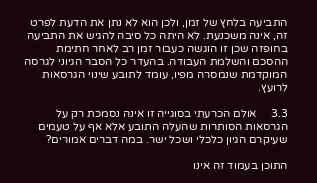התביעה בלחץ של זמן, ולכן הוא לא נתן את הדעת לפרט זה, אינה משכנעת. לא היתה כל סיבה להגיש את התביעה בחופזה שכן זו הוגשה כעבור זמן רב לאחר חתימת ההסכם והשלמת העבודה. בהעדר כל הסבר הגיוני לגרסה המוקדמת שנמסרה מפיו, עומד לתובע שינוי הגרסאות לרועץ.

3.3     אולם הכרעתי בסוגייה זו אינה נסמכת רק על הגרסאות הסותרות שהעלה התובע אלא אף על טעמים שעיקרם הגיון כלכלי ושכל ישר. במה דברים אמורים?

התוכן בעמוד זה אינו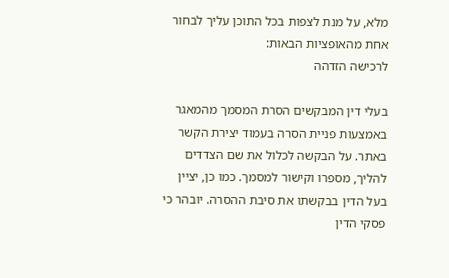מלא, על מנת לצפות בכל התוכן עליך לבחור אחת מהאופציות הבאות:
לרכישה הזדהה

בעלי דין המבקשים הסרת המסמך מהמאגר באמצעות פניית הסרה בעמוד יצירת הקשר באתר. על הבקשה לכלול את שם הצדדים להליך, מספרו וקישור למסמך. כמו כן, יציין בעל הדין בבקשתו את סיבת ההסרה. יובהר כי פסקי הדין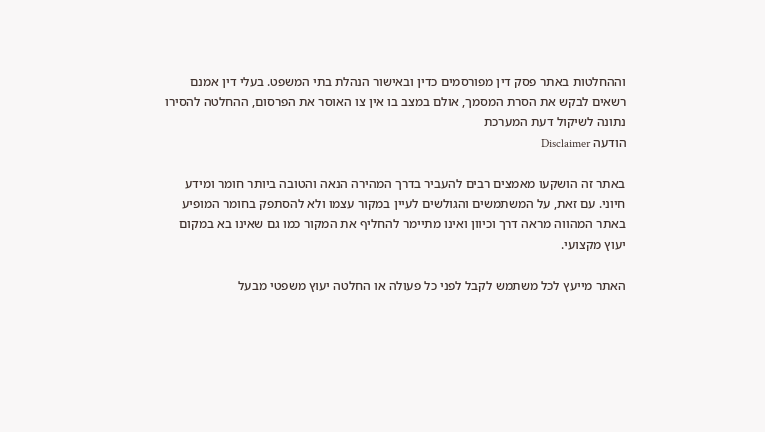וההחלטות באתר פסק דין מפורסמים כדין ובאישור הנהלת בתי המשפט. בעלי דין אמנם רשאים לבקש את הסרת המסמך, אולם במצב בו אין צו האוסר את הפרסום, ההחלטה להסירו נתונה לשיקול דעת המערכת
הודעה Disclaimer

באתר זה הושקעו מאמצים רבים להעביר בדרך המהירה הנאה והטובה ביותר חומר ומידע חיוני. עם זאת, על המשתמשים והגולשים לעיין במקור עצמו ולא להסתפק בחומר המופיע באתר המהווה מראה דרך וכיוון ואינו מתיימר להחליף את המקור כמו גם שאינו בא במקום יעוץ מקצועי.

האתר מייעץ לכל משתמש לקבל לפני כל פעולה או החלטה יעוץ משפטי מבעל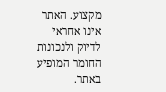מקצוע. האתר אינו אחראי לדיוק ולנכונות החומר המופיע באתר.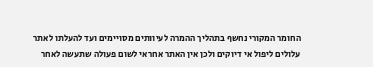החומר המקורי נחשף בתהליך ההמרה לעיוותים מסויימים ועד להעלתו לאתר עלולים ליפול אי דיוקים ולכן אין האתר אחראי לשום פעולה שתעשה לאחר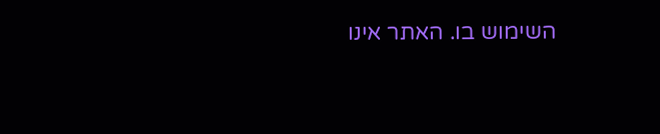השימוש בו. האתר אינו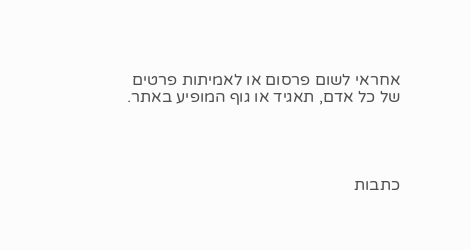אחראי לשום פרסום או לאמיתות פרטים של כל אדם, תאגיד או גוף המופיע באתר.




כתבות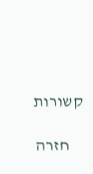קשורות

    חזרה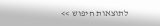לתוצאות חיפוש >>